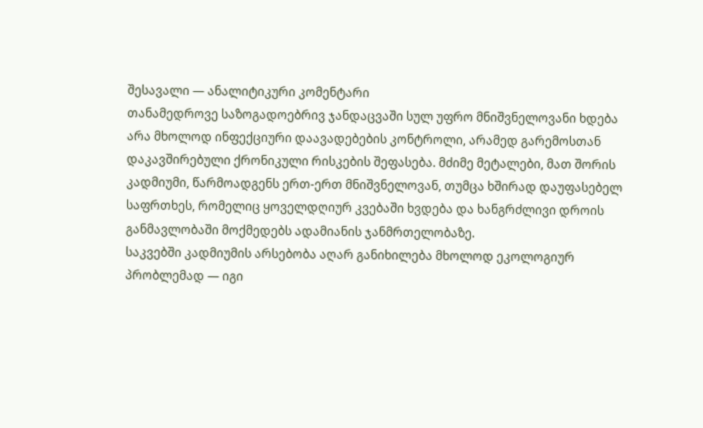შესავალი — ანალიტიკური კომენტარი
თანამედროვე საზოგადოებრივ ჯანდაცვაში სულ უფრო მნიშვნელოვანი ხდება არა მხოლოდ ინფექციური დაავადებების კონტროლი, არამედ გარემოსთან დაკავშირებული ქრონიკული რისკების შეფასება. მძიმე მეტალები, მათ შორის კადმიუმი, წარმოადგენს ერთ-ერთ მნიშვნელოვან, თუმცა ხშირად დაუფასებელ საფრთხეს, რომელიც ყოველდღიურ კვებაში ხვდება და ხანგრძლივი დროის განმავლობაში მოქმედებს ადამიანის ჯანმრთელობაზე.
საკვებში კადმიუმის არსებობა აღარ განიხილება მხოლოდ ეკოლოგიურ პრობლემად — იგი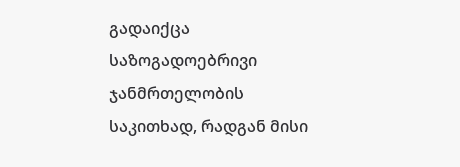გადაიქცა საზოგადოებრივი ჯანმრთელობის საკითხად, რადგან მისი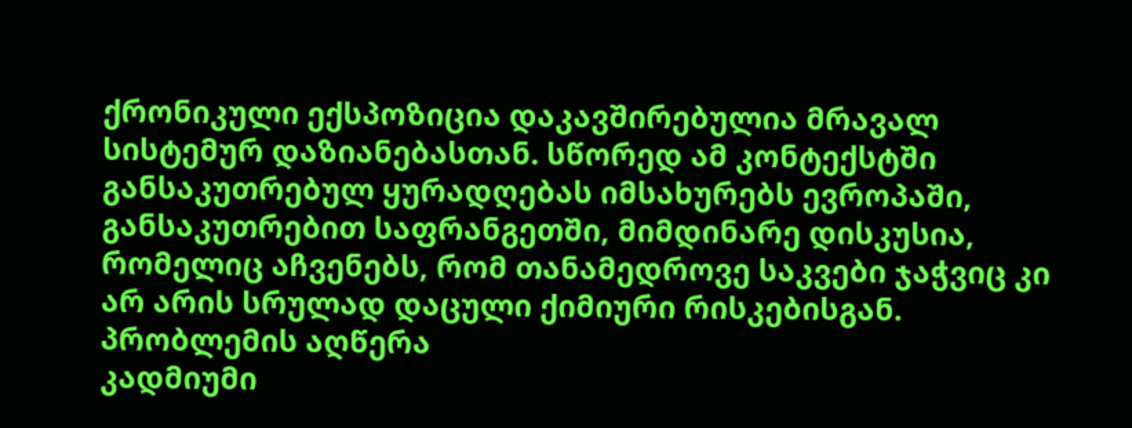ქრონიკული ექსპოზიცია დაკავშირებულია მრავალ სისტემურ დაზიანებასთან. სწორედ ამ კონტექსტში განსაკუთრებულ ყურადღებას იმსახურებს ევროპაში, განსაკუთრებით საფრანგეთში, მიმდინარე დისკუსია, რომელიც აჩვენებს, რომ თანამედროვე საკვები ჯაჭვიც კი არ არის სრულად დაცული ქიმიური რისკებისგან.
პრობლემის აღწერა
კადმიუმი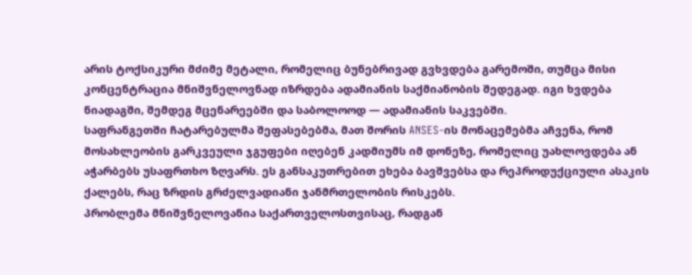არის ტოქსიკური მძიმე მეტალი, რომელიც ბუნებრივად გვხვდება გარემოში, თუმცა მისი კონცენტრაცია მნიშვნელოვნად იზრდება ადამიანის საქმიანობის შედეგად. იგი ხვდება ნიადაგში, შემდეგ მცენარეებში და საბოლოოდ — ადამიანის საკვებში.
საფრანგეთში ჩატარებულმა შეფასებებმა, მათ შორის ANSES-ის მონაცემებმა აჩვენა, რომ მოსახლეობის გარკვეული ჯგუფები იღებენ კადმიუმს იმ დონეზე, რომელიც უახლოვდება ან აჭარბებს უსაფრთხო ზღვარს. ეს განსაკუთრებით ეხება ბავშვებსა და რეპროდუქციული ასაკის ქალებს, რაც ზრდის გრძელვადიანი ჯანმრთელობის რისკებს.
პრობლემა მნიშვნელოვანია საქართველოსთვისაც, რადგან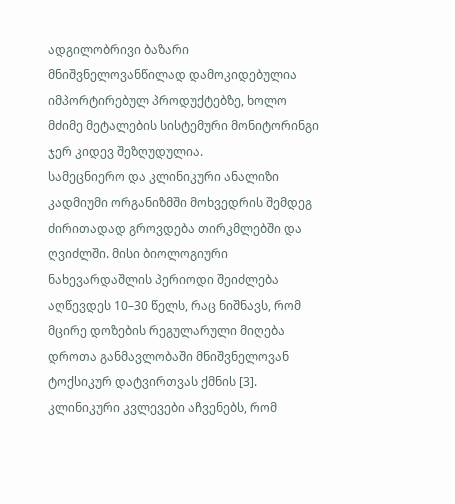ადგილობრივი ბაზარი მნიშვნელოვანწილად დამოკიდებულია იმპორტირებულ პროდუქტებზე, ხოლო მძიმე მეტალების სისტემური მონიტორინგი ჯერ კიდევ შეზღუდულია.
სამეცნიერო და კლინიკური ანალიზი
კადმიუმი ორგანიზმში მოხვედრის შემდეგ ძირითადად გროვდება თირკმლებში და ღვიძლში. მისი ბიოლოგიური ნახევარდაშლის პერიოდი შეიძლება აღწევდეს 10–30 წელს, რაც ნიშნავს, რომ მცირე დოზების რეგულარული მიღება დროთა განმავლობაში მნიშვნელოვან ტოქსიკურ დატვირთვას ქმნის [3].
კლინიკური კვლევები აჩვენებს, რომ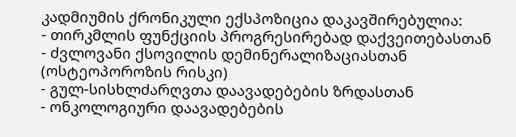კადმიუმის ქრონიკული ექსპოზიცია დაკავშირებულია:
- თირკმლის ფუნქციის პროგრესირებად დაქვეითებასთან
- ძვლოვანი ქსოვილის დემინერალიზაციასთან (ოსტეოპოროზის რისკი)
- გულ-სისხლძარღვთა დაავადებების ზრდასთან
- ონკოლოგიური დაავადებების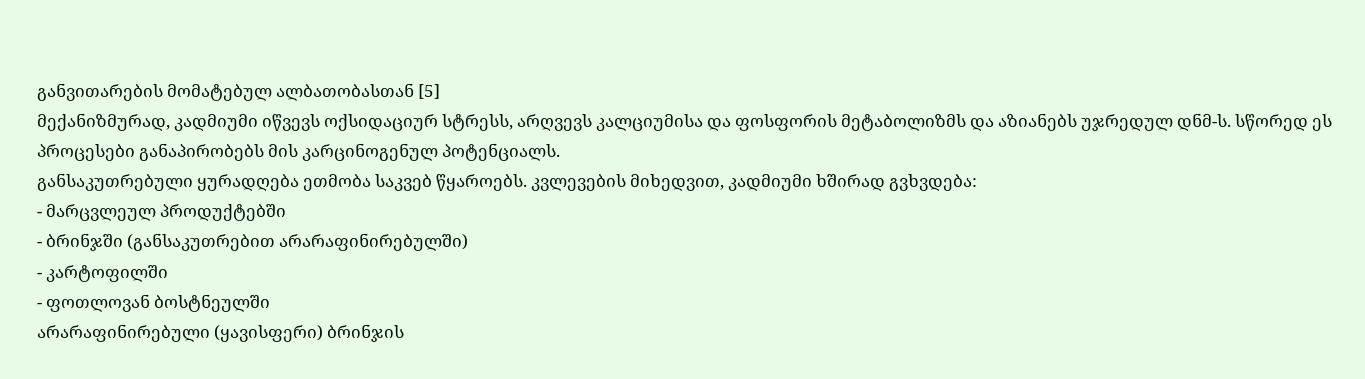განვითარების მომატებულ ალბათობასთან [5]
მექანიზმურად, კადმიუმი იწვევს ოქსიდაციურ სტრესს, არღვევს კალციუმისა და ფოსფორის მეტაბოლიზმს და აზიანებს უჯრედულ დნმ-ს. სწორედ ეს პროცესები განაპირობებს მის კარცინოგენულ პოტენციალს.
განსაკუთრებული ყურადღება ეთმობა საკვებ წყაროებს. კვლევების მიხედვით, კადმიუმი ხშირად გვხვდება:
- მარცვლეულ პროდუქტებში
- ბრინჯში (განსაკუთრებით არარაფინირებულში)
- კარტოფილში
- ფოთლოვან ბოსტნეულში
არარაფინირებული (ყავისფერი) ბრინჯის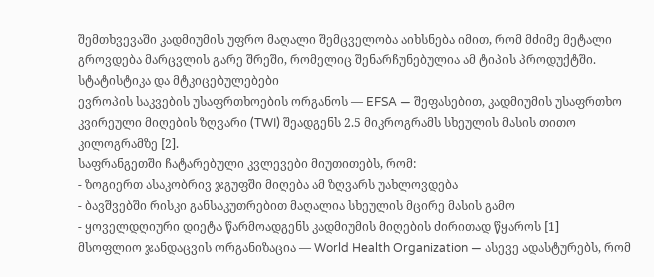შემთხვევაში კადმიუმის უფრო მაღალი შემცველობა აიხსნება იმით, რომ მძიმე მეტალი გროვდება მარცვლის გარე შრეში, რომელიც შენარჩუნებულია ამ ტიპის პროდუქტში.
სტატისტიკა და მტკიცებულებები
ევროპის საკვების უსაფრთხოების ორგანოს — EFSA — შეფასებით, კადმიუმის უსაფრთხო კვირეული მიღების ზღვარი (TWI) შეადგენს 2.5 მიკროგრამს სხეულის მასის თითო კილოგრამზე [2].
საფრანგეთში ჩატარებული კვლევები მიუთითებს, რომ:
- ზოგიერთ ასაკობრივ ჯგუფში მიღება ამ ზღვარს უახლოვდება
- ბავშვებში რისკი განსაკუთრებით მაღალია სხეულის მცირე მასის გამო
- ყოველდღიური დიეტა წარმოადგენს კადმიუმის მიღების ძირითად წყაროს [1]
მსოფლიო ჯანდაცვის ორგანიზაცია — World Health Organization — ასევე ადასტურებს, რომ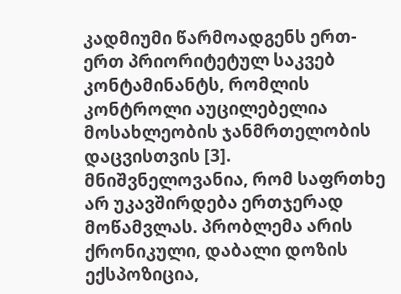კადმიუმი წარმოადგენს ერთ-ერთ პრიორიტეტულ საკვებ კონტამინანტს, რომლის კონტროლი აუცილებელია მოსახლეობის ჯანმრთელობის დაცვისთვის [3].
მნიშვნელოვანია, რომ საფრთხე არ უკავშირდება ერთჯერად მოწამვლას. პრობლემა არის ქრონიკული, დაბალი დოზის ექსპოზიცია,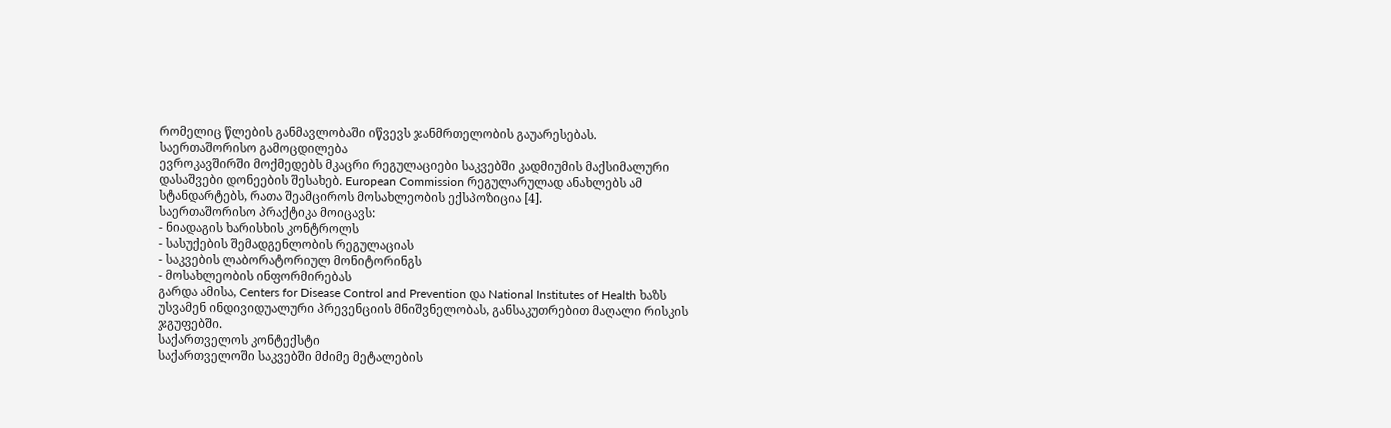რომელიც წლების განმავლობაში იწვევს ჯანმრთელობის გაუარესებას.
საერთაშორისო გამოცდილება
ევროკავშირში მოქმედებს მკაცრი რეგულაციები საკვებში კადმიუმის მაქსიმალური დასაშვები დონეების შესახებ. European Commission რეგულარულად ანახლებს ამ სტანდარტებს, რათა შეამციროს მოსახლეობის ექსპოზიცია [4].
საერთაშორისო პრაქტიკა მოიცავს:
- ნიადაგის ხარისხის კონტროლს
- სასუქების შემადგენლობის რეგულაციას
- საკვების ლაბორატორიულ მონიტორინგს
- მოსახლეობის ინფორმირებას
გარდა ამისა, Centers for Disease Control and Prevention და National Institutes of Health ხაზს უსვამენ ინდივიდუალური პრევენციის მნიშვნელობას, განსაკუთრებით მაღალი რისკის ჯგუფებში.
საქართველოს კონტექსტი
საქართველოში საკვებში მძიმე მეტალების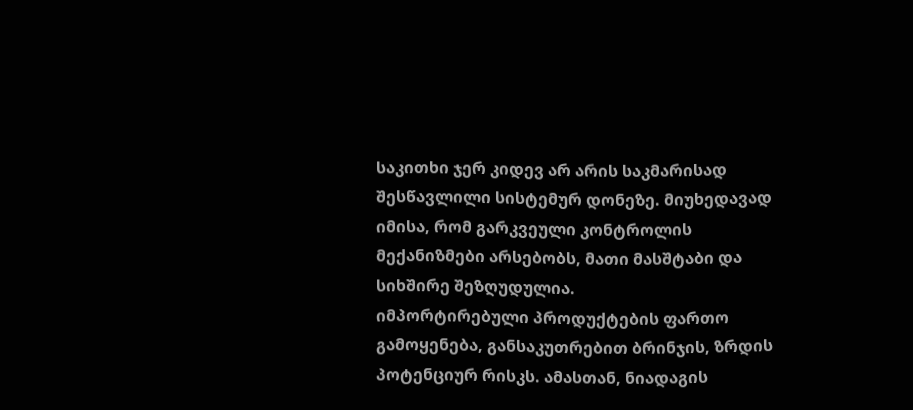საკითხი ჯერ კიდევ არ არის საკმარისად შესწავლილი სისტემურ დონეზე. მიუხედავად იმისა, რომ გარკვეული კონტროლის მექანიზმები არსებობს, მათი მასშტაბი და სიხშირე შეზღუდულია.
იმპორტირებული პროდუქტების ფართო გამოყენება, განსაკუთრებით ბრინჯის, ზრდის პოტენციურ რისკს. ამასთან, ნიადაგის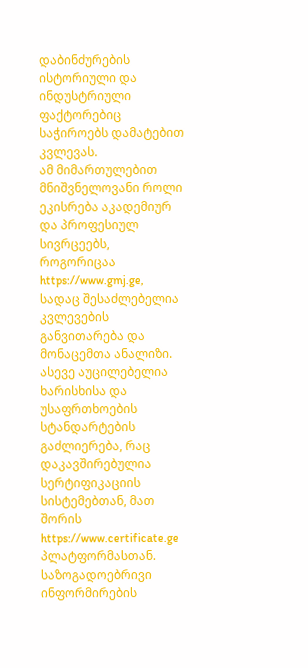დაბინძურების ისტორიული და ინდუსტრიული ფაქტორებიც საჭიროებს დამატებით კვლევას.
ამ მიმართულებით მნიშვნელოვანი როლი ეკისრება აკადემიურ და პროფესიულ სივრცეებს, როგორიცაა https://www.gmj.ge, სადაც შესაძლებელია კვლევების განვითარება და მონაცემთა ანალიზი.
ასევე აუცილებელია ხარისხისა და უსაფრთხოების სტანდარტების გაძლიერება, რაც დაკავშირებულია სერტიფიკაციის სისტემებთან, მათ შორის https://www.certificate.ge პლატფორმასთან.
საზოგადოებრივი ინფორმირების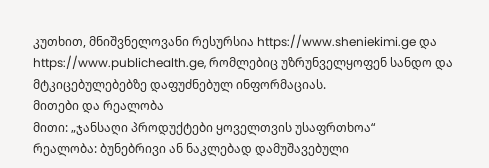კუთხით, მნიშვნელოვანი რესურსია https://www.sheniekimi.ge და https://www.publichealth.ge, რომლებიც უზრუნველყოფენ სანდო და მტკიცებულებებზე დაფუძნებულ ინფორმაციას.
მითები და რეალობა
მითი: „ჯანსაღი პროდუქტები ყოველთვის უსაფრთხოა“
რეალობა: ბუნებრივი ან ნაკლებად დამუშავებული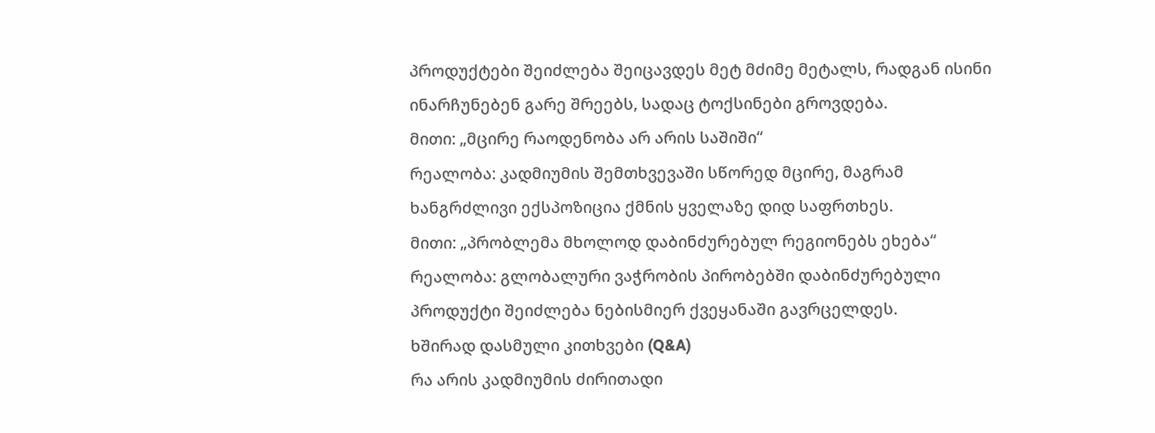პროდუქტები შეიძლება შეიცავდეს მეტ მძიმე მეტალს, რადგან ისინი ინარჩუნებენ გარე შრეებს, სადაც ტოქსინები გროვდება.
მითი: „მცირე რაოდენობა არ არის საშიში“
რეალობა: კადმიუმის შემთხვევაში სწორედ მცირე, მაგრამ ხანგრძლივი ექსპოზიცია ქმნის ყველაზე დიდ საფრთხეს.
მითი: „პრობლემა მხოლოდ დაბინძურებულ რეგიონებს ეხება“
რეალობა: გლობალური ვაჭრობის პირობებში დაბინძურებული პროდუქტი შეიძლება ნებისმიერ ქვეყანაში გავრცელდეს.
ხშირად დასმული კითხვები (Q&A)
რა არის კადმიუმის ძირითადი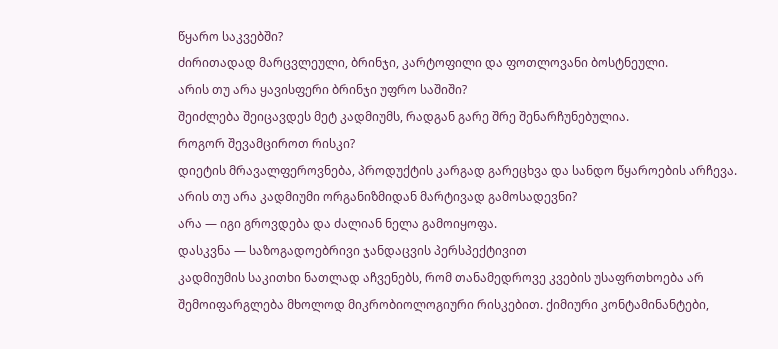წყარო საკვებში?
ძირითადად მარცვლეული, ბრინჯი, კარტოფილი და ფოთლოვანი ბოსტნეული.
არის თუ არა ყავისფერი ბრინჯი უფრო საშიში?
შეიძლება შეიცავდეს მეტ კადმიუმს, რადგან გარე შრე შენარჩუნებულია.
როგორ შევამციროთ რისკი?
დიეტის მრავალფეროვნება, პროდუქტის კარგად გარეცხვა და სანდო წყაროების არჩევა.
არის თუ არა კადმიუმი ორგანიზმიდან მარტივად გამოსადევნი?
არა — იგი გროვდება და ძალიან ნელა გამოიყოფა.
დასკვნა — საზოგადოებრივი ჯანდაცვის პერსპექტივით
კადმიუმის საკითხი ნათლად აჩვენებს, რომ თანამედროვე კვების უსაფრთხოება არ შემოიფარგლება მხოლოდ მიკრობიოლოგიური რისკებით. ქიმიური კონტამინანტები,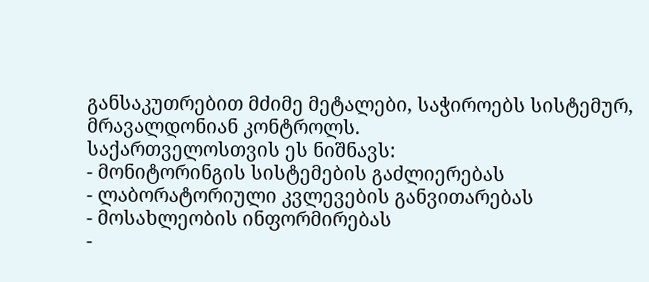განსაკუთრებით მძიმე მეტალები, საჭიროებს სისტემურ, მრავალდონიან კონტროლს.
საქართველოსთვის ეს ნიშნავს:
- მონიტორინგის სისტემების გაძლიერებას
- ლაბორატორიული კვლევების განვითარებას
- მოსახლეობის ინფორმირებას
-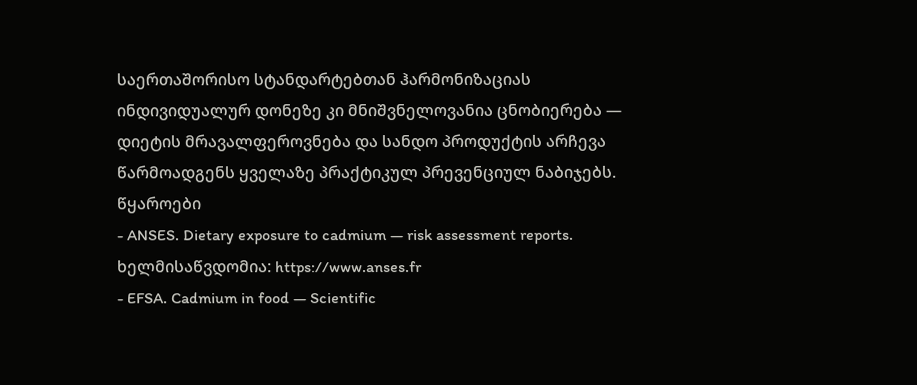საერთაშორისო სტანდარტებთან ჰარმონიზაციას
ინდივიდუალურ დონეზე კი მნიშვნელოვანია ცნობიერება — დიეტის მრავალფეროვნება და სანდო პროდუქტის არჩევა წარმოადგენს ყველაზე პრაქტიკულ პრევენციულ ნაბიჯებს.
წყაროები
- ANSES. Dietary exposure to cadmium — risk assessment reports. ხელმისაწვდომია: https://www.anses.fr
- EFSA. Cadmium in food — Scientific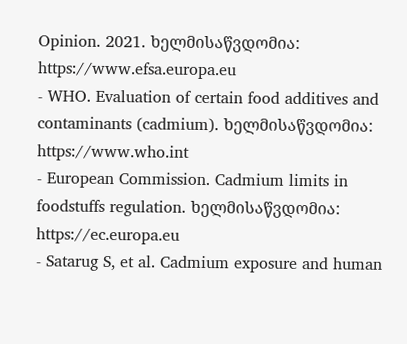Opinion. 2021. ხელმისაწვდომია: https://www.efsa.europa.eu
- WHO. Evaluation of certain food additives and contaminants (cadmium). ხელმისაწვდომია: https://www.who.int
- European Commission. Cadmium limits in foodstuffs regulation. ხელმისაწვდომია: https://ec.europa.eu
- Satarug S, et al. Cadmium exposure and human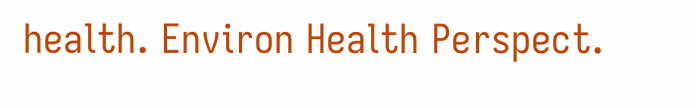health. Environ Health Perspect.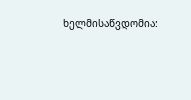ხელმისაწვდომია: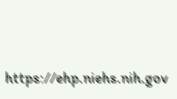https://ehp.niehs.nih.gov